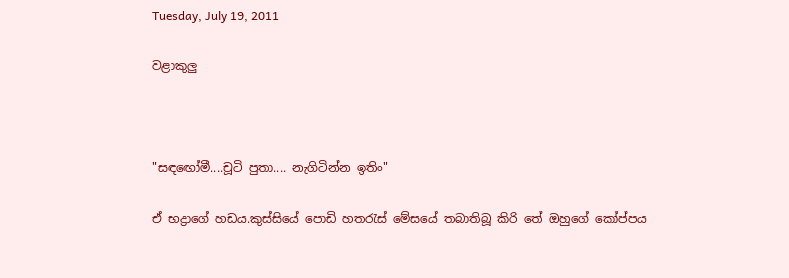Tuesday, July 19, 2011

වළාකුලු



"සඳඟෝමී....චූටි පුතා.... නැගිටින්න ඉතිං"

ඒ භද්‍රාගේ හඩය.කුස්සියේ පොඩි හතරැස් මේසයේ තබාතිබූ කිරි තේ ඔහුගේ කෝප්පය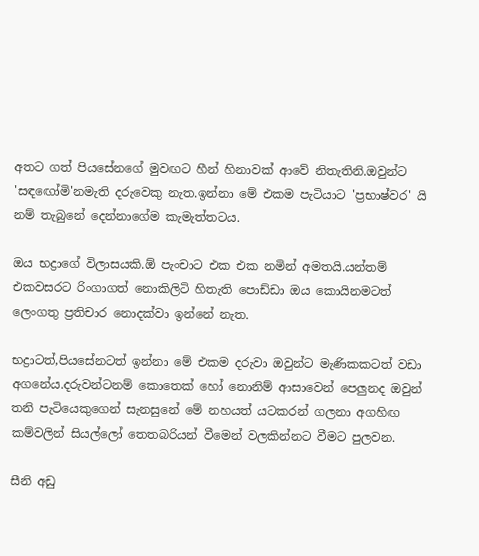අතට ගත් පියසේනගේ මුවඟට හීන් හිනාවක් ආවේ නිතැතිනි.ඔවුන්ට 'සඳඟෝමි'නමැති දරුවෙකු නැත.ඉන්නා මේ එකම පැටියාට 'ප්‍රභාෂ්වර' යි නම් තැබුනේ දෙන්නාගේම කැමැත්තටය.

ඔය භද්‍රාගේ විලාසයකි.ඕ පැංචාට එක එක නමින් අමතයි.යන්තම් එකවසරට රිංගාගත් නොකිලිටි හිතැති පොඩ්ඩා ඔය කොයිනමටත් ලෙංගතු ප්‍රතිචාර නොදක්වා ඉන්නේ නැත.

භද්‍රාටත්,පියසේනටත් ඉන්නා මේ එකම දරුවා ඔවුන්ට මැණිකකටත් වඩා අගනේය.දරුවන්ටනම් කොතෙක් හෝ නොනිම් ආසාවෙන් පෙලුනද ඔවුන් තනි පැටියෙකුගෙන් සැනසුනේ මේ නහයත් යටකරන් ගලනා අගහිඟ කම්වලින් සියල්ලෝ තෙතබරියන් වීමෙන් වලකින්නට වීමට පුලවන.

සීනි අඩු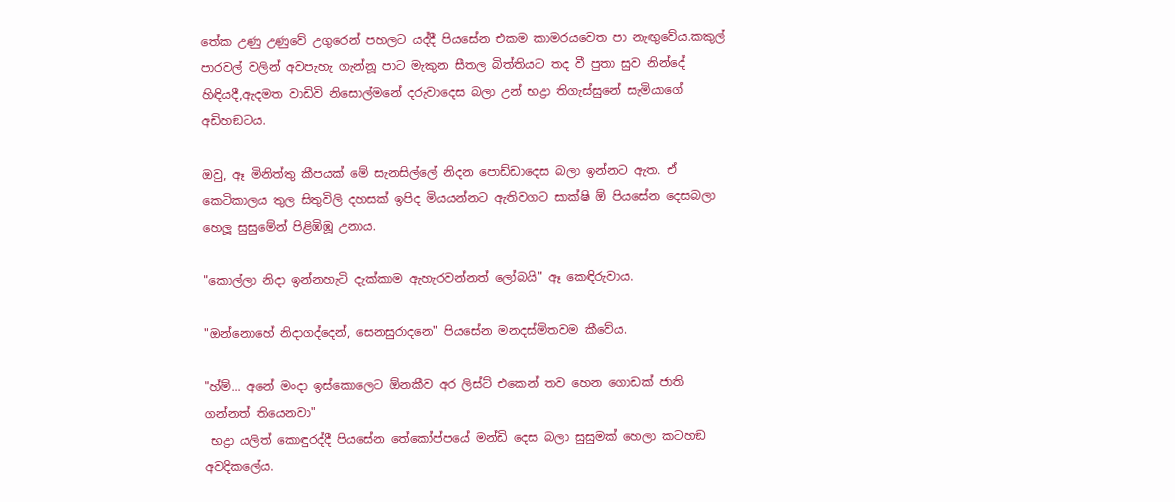තේක උණු උණුවේ උගුරෙන් පහලට යද්දී පියසේන එකම කාමරයවෙත පා නැඟුවේය.කකුල් පාරවල් වලින් අවපැහැ ගැන්නූ පාට මැකුන සීතල බිත්තියට තද වී පුතා සුව නින්දේ හිඳියදී,ඇදමත වාඩිවි නිසොල්මනේ දරුවාදෙස බලා උන් භද්‍රා තිගැස්සුනේ සැමියාගේ අඩිහඞටය.

ඔවු, ඈ මිනිත්තු කීපයක් මේ සැනසිල්ලේ නිදන පොඩ්ඩාදෙස බලා ඉන්නට ඇත. ඒ කෙටිකාලය තුල සිතුවිලි දහසක් ඉපිද මියයන්නට ඇතිවගට සාක්ෂි ඕ පියසේන දෙසබලා හෙලූ සුසුමේන් පිළිඹිඹූ උනාය.

"කොල්ලා නිදා ඉන්නහැටි දැක්කාම ඇහැරවන්නත් ලෝබයි" ඈ කෙඳිරුවාය.

"ඔන්නොහේ නිදාගද්දෙන්, සෙනසුරාදනෙ" පියසේන මනදස්මිතවම කීවේය.

"හ්ම්... අනේ මංදා ඉස්කොලෙට ඕනකීව අර ලිස්ට් එකෙන් තව හෙන ගොඩක් ජාති ගන්නත් තියෙනවා"
 භද්‍රා යලිත් කොඳුරද්දී පියසේන තේකෝප්පයේ මන්ඩි දෙස බලා සුසුමක් හෙලා කටහඞ අවදිකලේය.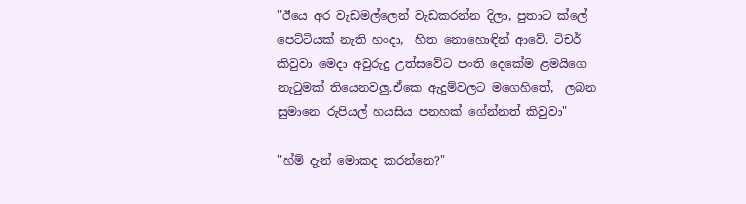"ඊයෙ අර වැඩමල්ලෙන් වැඩකරන්න දිලා, පුතාට ක්ලේ පෙට්ටියක් නැති හංදා,  හිත නොහොඳින් ආවේ. ටිචර් කිවුවා මෙදා අවුරුදු උත්සවේට පංති දෙකේම ළමයිගෙ නැටුමක් තියෙනවලු.ඒකෙ ඇදුම්වලට මගෙහිතේ,  ලබන සුමානෙ රුපියල් හයසිය පනහක් ගේන්නත් කිවුවා"

"හ්ම් දැන් මොකද කරන්නෙ?"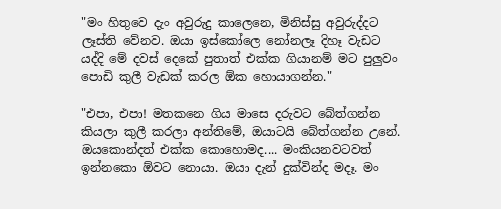"මං හිතුවෙ දැං අවුරුදු කාලෙනෙ, මිනිස්සු අවුරුද්දට ලෑස්ති වේනව. ඔයා ඉස්කෝලෙ නෝනලෑ දිහෑ වැඩට යද්දි මේ දවස් දෙකේ පුතාත් එක්ක ගියානම් මට පුලුවං පොඩි කුලී වැඩක් කරල ඕක හොයාගන්න."

"එපා, එපා! මතකනෙ ගිය මාසෙ දරුවට බේත්ගන්න කියලා කුලී කරලා අන්තිමේ, ඔයාටයි බේත්ගන්න උනේ. ඔයකොන්දත් එක්ක කොහොමද.... මංකියනවටවත් ඉන්නකො ඕවට නොයා. ඔයා දැන් දුක්වින්ද මදෑ. මං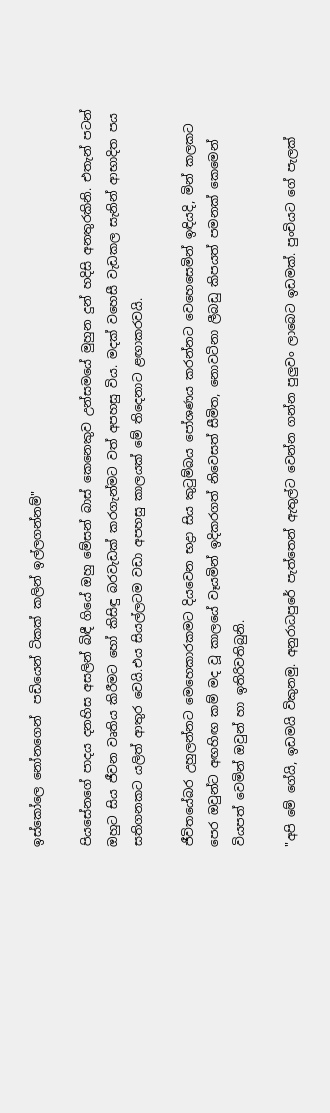ඉස්කෝලෙ නෝනගෙන්  පඩියෙන් ටිකක් කලින් ඉල්ලගන්නම්"

පියසේනගේ පාදය දනහිස අසලින් බිඳී ගියේ ඔහු මේසන් බාස් කෙනෙකුව උන්සමයේ මුහුන දුන් හදිසි අනතුරකිනි. එතැන් පටන් ඔහුට සිය ජීවන වෘතිය කිරීමට හෝ කිසිඳු බරවැඩක් කරගැන්මට වත් අපහසු විය. මදක් වහෙසී වැඩකල සැනින් ආභාදිත පය සතිගනකට යලිත් ආතුර වෙයි.එය සියල්ලටම වඩා අපහසු කාලයක් මේ තිදෙනාට ළඟාකරවයි.

ජීවිතයේබර උහුලන්නට මෙහෙකාරකමට දියවෙන භද්‍රා සිය කුටුම්බය පෝශණය කරන්නට වෙහෙසෙමින් ඉඳියදි, මින් කලකට පෙර ඔවුන්ට අඟහිඟ කම් මද වූ කාලයේ වෑයමින් ඉදිකරගත් නිවෙසත් සීමිත, නොවටිනා ලීබඩු කිපයත් පමනක් කෙමෙන් වියපත් වෙමින් ඔවුන් හා ඉතිරිවතිබුනි.

"අපි මේ ගේයි, ඉඩමයි විකුනමු. අනුරාධපුරේ පැත්තෙන් ඇතුල්ට වෙන්න ගන්න පුලුවං ලාබෙට ඉඩමක්. පුංචියට ගේ පැලක්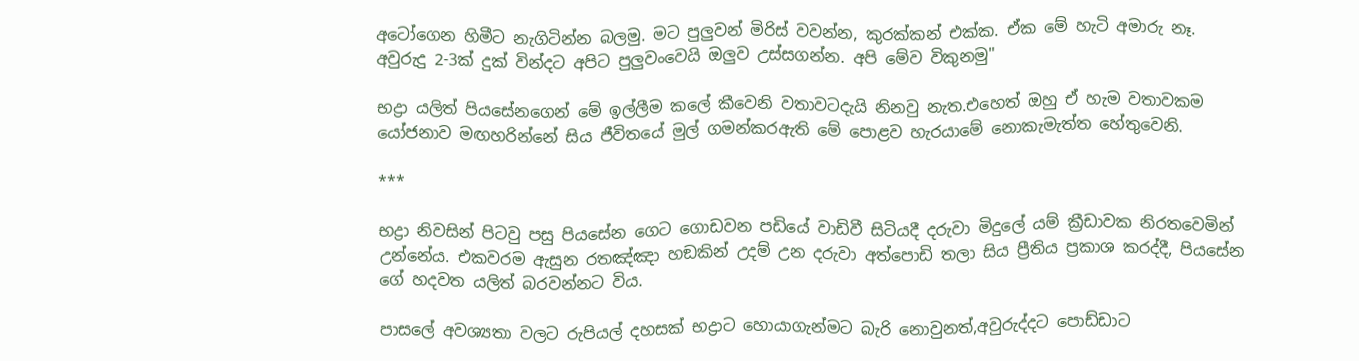අටෝගෙන හිමීට නැගිටින්න බලමු. මට පුලුවන් මිරිස් වවන්න, කුරක්කන් එක්ක. ඒක මේ හැටි අමාරු නෑ. අවුරුදු 2-3ක් දුක් වින්දට අපිට පුලුවංවෙයි ඔලුව උස්සගන්න. අපි මේව විකුනමු"

භද්‍රා යලිත් පියසේනගෙන් මේ ඉල්ලීම කලේ කීවෙනි වතාවටදැයි නිනවු නැත.එහෙත් ඔහු ඒ හැම වතාවකම යෝජනාව මඟහරින්නේ සිය ජීවිතයේ මුල් ගමන්කරඇති මේ පොළව හැරයාමේ නොකැමැත්ත හේතුවෙනි.

***

භද්‍රා නිවසින් පිටවු පසු පියසේන ගෙට ගොඩවන පඩියේ වාඩිවී සිටියදී දරුවා මිදුලේ යම් ක්‍රීඩාවක නිරතවෙමින් උන්නේය. එකවරම ඇසුන රතඤ්ඤා හඞකින් උදම් උන දරුවා අත්පොඩි තලා සිය ප්‍රීතිය ප්‍රකාශ කරද්දී, පියසේන ගේ හදවත යලිත් බරවන්නට විය.

පාසලේ අවශ්‍යතා වලට රුපියල් දහසක් භද්‍රාට හොයාගැන්මට බැරි නොවුනත්,අවුරුද්දට පොඩ්ඩාට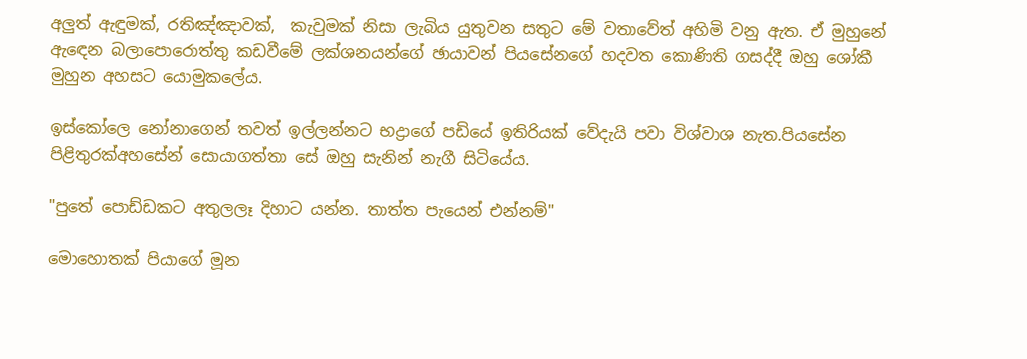අලුත් ඇඳුමක්, රතිඤ්ඤාවක්,  කැවුමක් නිසා ලැබිය යුතුවන සතුට මේ වතාවේත් අහිමි වනු ඇත. ඒ මුහුනේ ඇඳෙන බලාපොරොත්තු කඩවීමේ ලක්ශනයන්ගේ ඡායාවන් පියසේනගේ හදවත කොණිති ගසද්දී ඔහු ශෝකී මුහුන අහසට යොමුකලේය.

ඉස්කෝලෙ නෝනාගෙන් තවත් ඉල්ලන්නට භද්‍රාගේ පඩියේ ඉතිරියක් වේදැයි පවා විශ්වාශ නැත.පියසේන පිළිතුරක්අහසේන් සොයාගත්තා සේ ඔහු සැනින් නැගී සිටියේය.

"පුතේ පොඩ්ඩකට අතුලලෑ දිහාට යන්න. තාත්ත පැයෙන් එන්නම්"

මොහොතක් පියාගේ මූන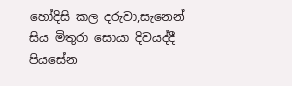හෝදිසි කල දරුවා,සැනෙන් සිය මිතුරා සොයා දිවයද්දී පියසේන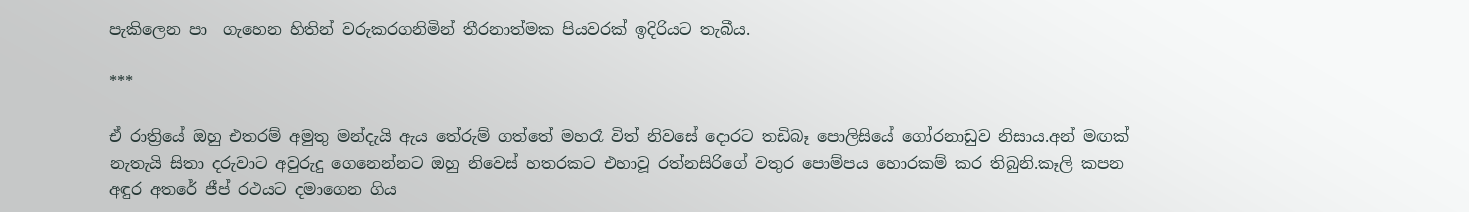පැකිලෙන පා  ගැහෙන හිතින් වරුකරගනිමින් තීරනාත්මක පියවරක් ඉදිරියට තැබීය.

***

ඒ රාත්‍රියේ ඔහු එතරම් අමුතු මන්දැයි ඇය තේරුම් ගත්තේ මහරෑ විත් නිවසේ දොරට තඩිබෑ පොලිසියේ ගෝරනාඩුව නිසාය.අන් මඟක් නැතැයි සිතා දරුවාට අවුරුදු ගෙනෙන්නට ඔහු නිවෙස් හතරකට එහාවූ රත්නසිරිගේ වතුර පොම්පය හොරකම් කර තිබුනි.කෑලි කපන අඳුර අතරේ ජීප් රථයට දමාගෙන ගිය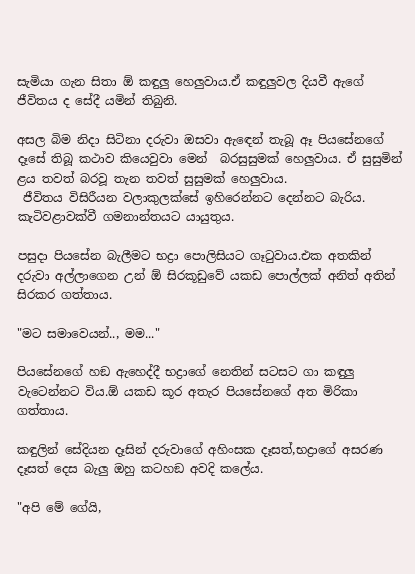සැමියා ගැන සිතා ඕ කඳුලු හෙලුවාය.ඒ කඳුලුවල දියවී ඇගේ ජීවිතය ද සේදී යමින් තිබුනි.

අසල බිම නිදා සිටිනා දරුවා ඔසවා ඇඳෙන් තැබූ ඈ පියසේනගේ දෑසේ තිබූ කථාව කියෙවුවා මෙන්  බරසුසුමක් හෙලුවාය. ඒ සුසුමින් ළය තවත් බරවූ තැන තවත් සුසුමක් හෙලුවාය.
 ජීවිතය විසිරීයන වලාකුලක්සේ ඉහිරෙන්නට දෙන්නට බැරිය. කැටිවළාවක්වී ගමනාන්තයට යායුතුය.

පසුදා පියසේන බැලීමට භද්‍රා පොලිසියට ගෑටුවාය.එක අතකින් දරුවා අල්ලාගෙන උන් ඕ සිරකූඩුවේ යකඩ පොල්ලක් අනිත් අතින් සිරකර ගත්තාය.

"මට සමාවෙයන්.., මම..."

පියසේනගේ හඞ ඇහෙද්දී භද්‍රාගේ නෙතින් සටසට ගා කඳුලු වැටෙන්නට විය.ඕ යකඩ කූර අතැර පියසේනගේ අත මිරිකා ගත්තාය.

කඳුලින් සේදියන දෑසින් දරුවාගේ අහිංසක දෑසත්,භද්‍රාගේ අසරණ දෑසත් දෙස බැලු ඔහු කටහඞ අවදි කලේය.

"අපි මේ ගේයි,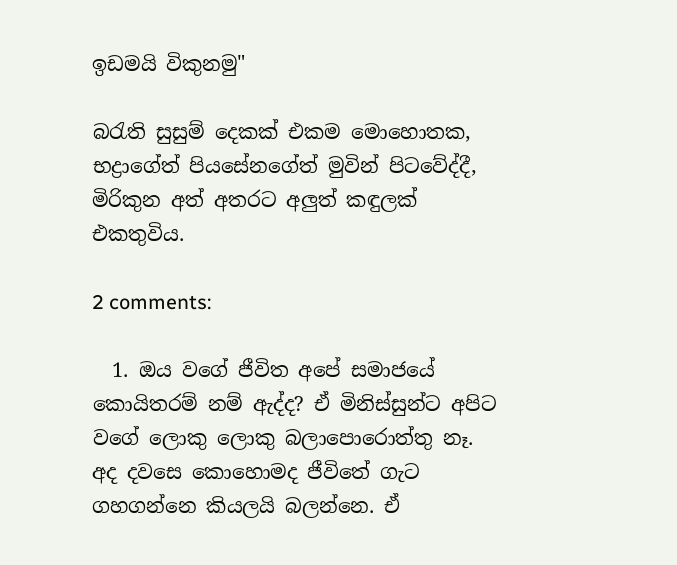ඉඩමයි විකුනමු"

බරැති සුසුම් දෙකක් එකම මොහොතක, භද්‍රාගේත් පියසේනගේත් මුවින් පිටවේද්දී, මිරිකුන අත් අතරට අලුත් කඳුලක් එකතුවිය.

2 comments:

  1. ඔය වගේ ජීවිත අපේ සමාජයේ කොයිතරම් නම් ඇද්ද? ඒ මිනිස්සුන්ට අපිට වගේ ලොකු ලොකු බලාපොරොත්තු නෑ. අද දවසෙ කොහොමද ජීවිතේ ගැට ගහගන්නෙ කියලයි බලන්නෙ. ඒ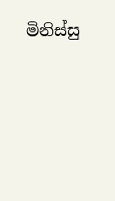මිනිස්සු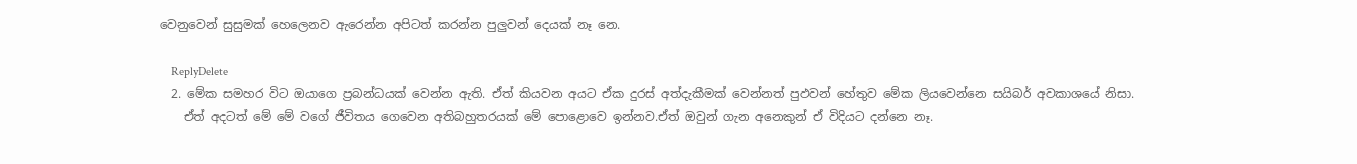වෙනුවෙන් සුසුමක් හෙලෙනව ඇරෙන්න අපිටත් කරන්න පුලුවන් දෙයක් නෑ නෙ.

    ReplyDelete
  2. මේක සමහර විට ඔයාගෙ ප්‍රබන්ධයක් වෙන්න ඇති. ඒත් කියවන අයට ඒක දුරස් අත්දැකීමක් වෙන්නත් පුඵවන් හේතුව මේක ලියවෙන්නෙ සයිබර් අවකාශයේ නිසා.
    ඒත් අදටත් මේ මේ ව‍ගේ ජීවිතය ගෙවෙන අතිබහුතරයක් මේ පොළොවෙ ඉන්නව.ඒත් ඔවුන් ගැන අනෙකුන් ඒ විදියට දන්නෙ නෑ.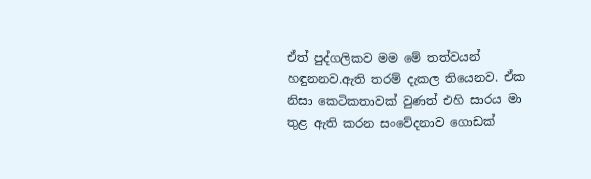ඒත් පුද්ගලිකව මම මේ තත්වයන් හඳුනනව.ඇති තරම් දැකල තියෙනව. ඒක නිසා කෙටිකතාවක් වුණත් එහි සාරය මා තුළ ඇති කරන සංවේදනාව ගොඩක්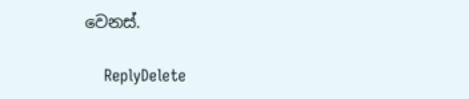වෙනස්.

    ReplyDelete